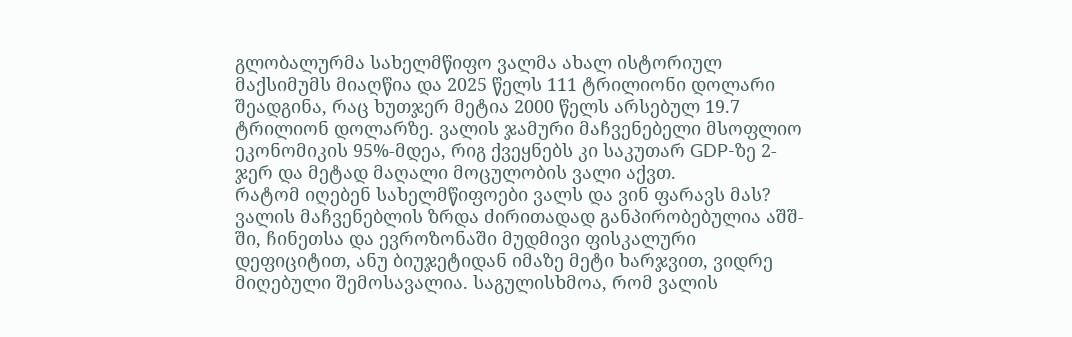გლობალურმა სახელმწიფო ვალმა ახალ ისტორიულ მაქსიმუმს მიაღწია და 2025 წელს 111 ტრილიონი დოლარი შეადგინა, რაც ხუთჯერ მეტია 2000 წელს არსებულ 19.7 ტრილიონ დოლარზე. ვალის ჯამური მაჩვენებელი მსოფლიო ეკონომიკის 95%-მდეა, რიგ ქვეყნებს კი საკუთარ GDP-ზე 2-ჯერ და მეტად მაღალი მოცულობის ვალი აქვთ.
რატომ იღებენ სახელმწიფოები ვალს და ვინ ფარავს მას?
ვალის მაჩვენებლის ზრდა ძირითადად განპირობებულია აშშ-ში, ჩინეთსა და ევროზონაში მუდმივი ფისკალური დეფიციტით, ანუ ბიუჯეტიდან იმაზე მეტი ხარჯვით, ვიდრე მიღებული შემოსავალია. საგულისხმოა, რომ ვალის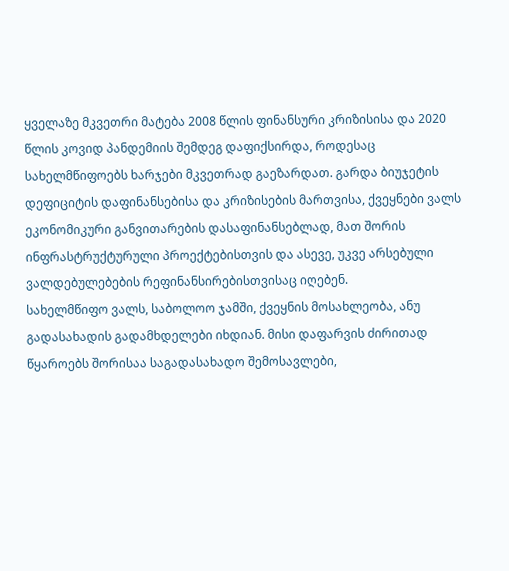ყველაზე მკვეთრი მატება 2008 წლის ფინანსური კრიზისისა და 2020 წლის კოვიდ პანდემიის შემდეგ დაფიქსირდა, როდესაც სახელმწიფოებს ხარჯები მკვეთრად გაეზარდათ. გარდა ბიუჯეტის დეფიციტის დაფინანსებისა და კრიზისების მართვისა, ქვეყნები ვალს ეკონომიკური განვითარების დასაფინანსებლად, მათ შორის ინფრასტრუქტურული პროექტებისთვის და ასევე, უკვე არსებული ვალდებულებების რეფინანსირებისთვისაც იღებენ.
სახელმწიფო ვალს, საბოლოო ჯამში, ქვეყნის მოსახლეობა, ანუ გადასახადის გადამხდელები იხდიან. მისი დაფარვის ძირითად წყაროებს შორისაა საგადასახადო შემოსავლები,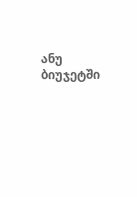ანუ ბიუჯეტში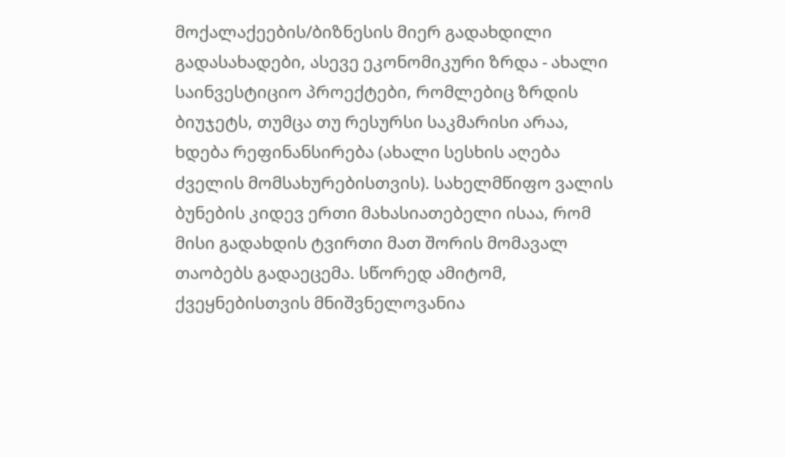მოქალაქეების/ბიზნესის მიერ გადახდილი გადასახადები, ასევე ეკონომიკური ზრდა - ახალი საინვესტიციო პროექტები, რომლებიც ზრდის ბიუჯეტს, თუმცა თუ რესურსი საკმარისი არაა, ხდება რეფინანსირება (ახალი სესხის აღება ძველის მომსახურებისთვის). სახელმწიფო ვალის ბუნების კიდევ ერთი მახასიათებელი ისაა, რომ მისი გადახდის ტვირთი მათ შორის მომავალ თაობებს გადაეცემა. სწორედ ამიტომ, ქვეყნებისთვის მნიშვნელოვანია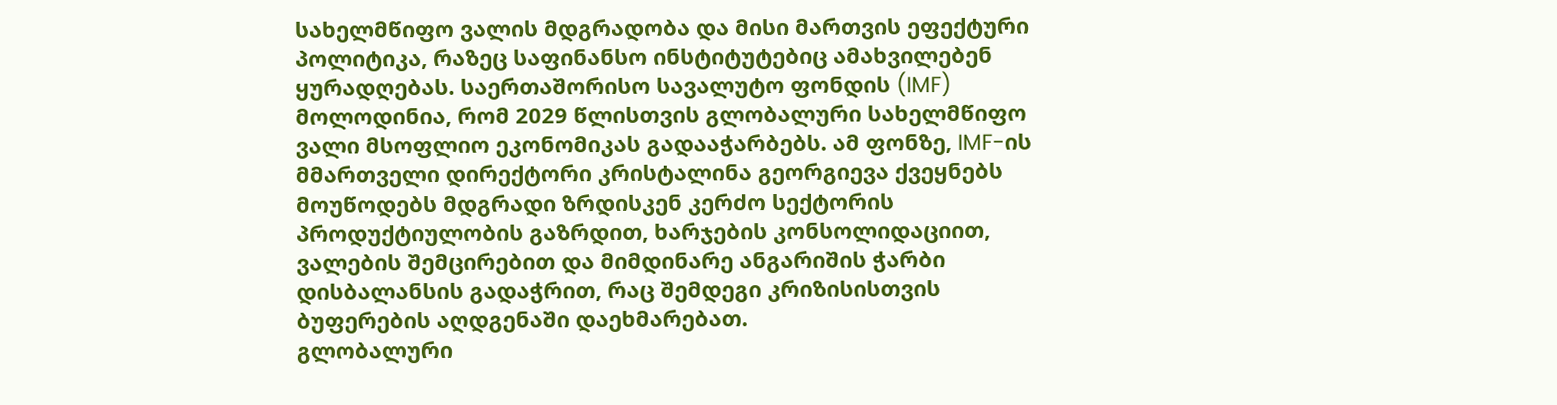სახელმწიფო ვალის მდგრადობა და მისი მართვის ეფექტური პოლიტიკა, რაზეც საფინანსო ინსტიტუტებიც ამახვილებენ ყურადღებას. საერთაშორისო სავალუტო ფონდის (IMF) მოლოდინია, რომ 2029 წლისთვის გლობალური სახელმწიფო ვალი მსოფლიო ეკონომიკას გადააჭარბებს. ამ ფონზე, IMF-ის მმართველი დირექტორი კრისტალინა გეორგიევა ქვეყნებს მოუწოდებს მდგრადი ზრდისკენ კერძო სექტორის პროდუქტიულობის გაზრდით, ხარჯების კონსოლიდაციით, ვალების შემცირებით და მიმდინარე ანგარიშის ჭარბი დისბალანსის გადაჭრით, რაც შემდეგი კრიზისისთვის ბუფერების აღდგენაში დაეხმარებათ.
გლობალური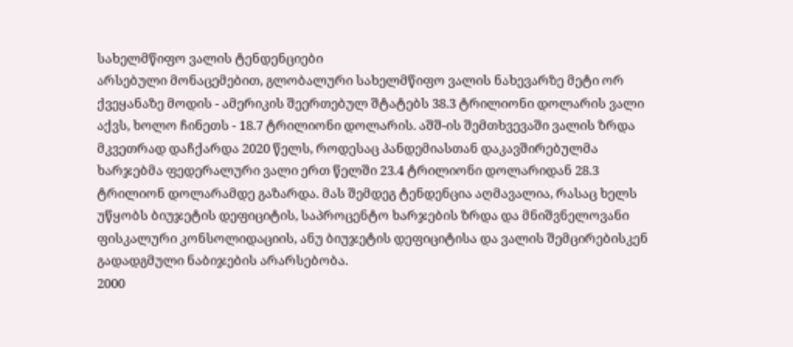სახელმწიფო ვალის ტენდენციები
არსებული მონაცემებით, გლობალური სახელმწიფო ვალის ნახევარზე მეტი ორ ქვეყანაზე მოდის - ამერიკის შეერთებულ შტატებს 38.3 ტრილიონი დოლარის ვალი აქვს, ხოლო ჩინეთს - 18.7 ტრილიონი დოლარის. აშშ-ის შემთხვევაში ვალის ზრდა მკვეთრად დაჩქარდა 2020 წელს, როდესაც პანდემიასთან დაკავშირებულმა ხარჯებმა ფედერალური ვალი ერთ წელში 23.4 ტრილიონი დოლარიდან 28.3 ტრილიონ დოლარამდე გაზარდა. მას შემდეგ ტენდენცია აღმავალია, რასაც ხელს უწყობს ბიუჯეტის დეფიციტის, საპროცენტო ხარჯების ზრდა და მნიშვნელოვანი ფისკალური კონსოლიდაციის, ანუ ბიუჯეტის დეფიციტისა და ვალის შემცირებისკენ გადადგმული ნაბიჯების არარსებობა.
2000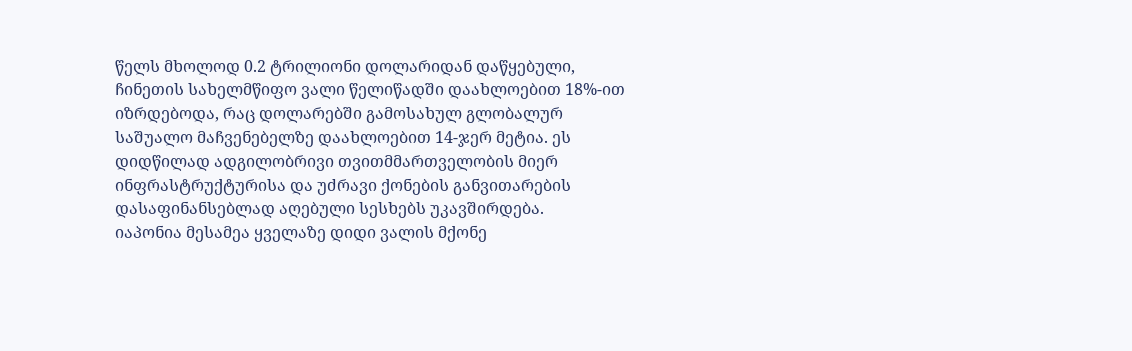წელს მხოლოდ 0.2 ტრილიონი დოლარიდან დაწყებული, ჩინეთის სახელმწიფო ვალი წელიწადში დაახლოებით 18%-ით იზრდებოდა, რაც დოლარებში გამოსახულ გლობალურ საშუალო მაჩვენებელზე დაახლოებით 14-ჯერ მეტია. ეს დიდწილად ადგილობრივი თვითმმართველობის მიერ ინფრასტრუქტურისა და უძრავი ქონების განვითარების დასაფინანსებლად აღებული სესხებს უკავშირდება.
იაპონია მესამეა ყველაზე დიდი ვალის მქონე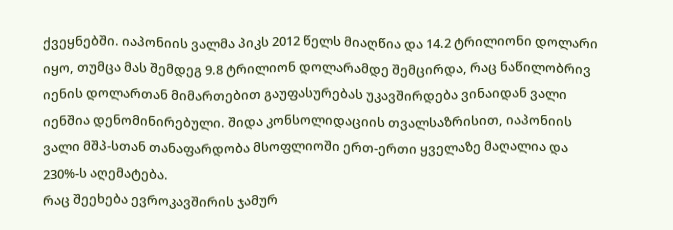ქვეყნებში. იაპონიის ვალმა პიკს 2012 წელს მიაღწია და 14.2 ტრილიონი დოლარი იყო, თუმცა მას შემდეგ 9.8 ტრილიონ დოლარამდე შემცირდა, რაც ნაწილობრივ იენის დოლართან მიმართებით გაუფასურებას უკავშირდება ვინაიდან ვალი იენშია დენომინირებული. შიდა კონსოლიდაციის თვალსაზრისით, იაპონიის ვალი მშპ-სთან თანაფარდობა მსოფლიოში ერთ-ერთი ყველაზე მაღალია და 230%-ს აღემატება.
რაც შეეხება ევროკავშირის ჯამურ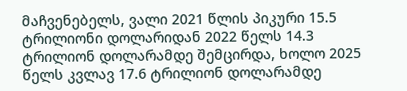მაჩვენებელს, ვალი 2021 წლის პიკური 15.5 ტრილიონი დოლარიდან 2022 წელს 14.3 ტრილიონ დოლარამდე შემცირდა, ხოლო 2025 წელს კვლავ 17.6 ტრილიონ დოლარამდე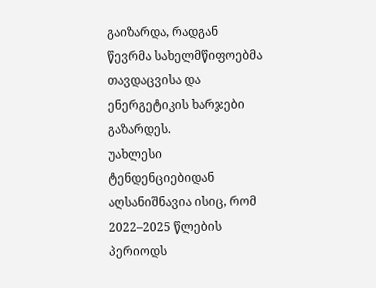გაიზარდა, რადგან წევრმა სახელმწიფოებმა თავდაცვისა და ენერგეტიკის ხარჯები გაზარდეს.
უახლესი ტენდენციებიდან აღსანიშნავია ისიც, რომ 2022–2025 წლების პერიოდს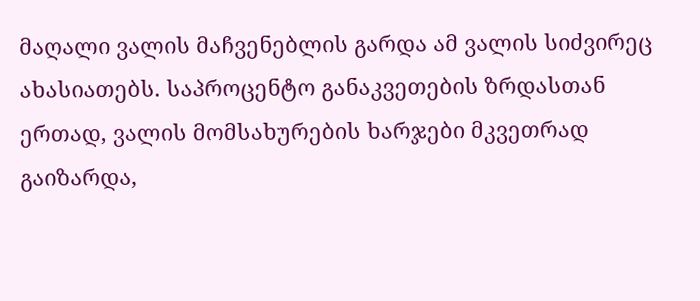მაღალი ვალის მაჩვენებლის გარდა ამ ვალის სიძვირეც ახასიათებს. საპროცენტო განაკვეთების ზრდასთან ერთად, ვალის მომსახურების ხარჯები მკვეთრად გაიზარდა,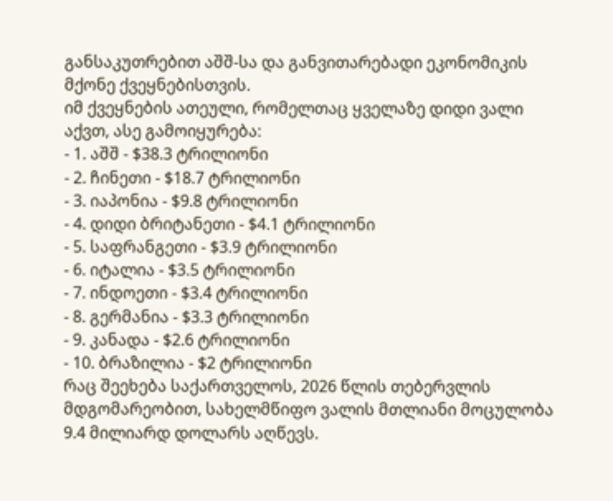განსაკუთრებით აშშ-სა და განვითარებადი ეკონომიკის მქონე ქვეყნებისთვის.
იმ ქვეყნების ათეული, რომელთაც ყველაზე დიდი ვალი აქვთ, ასე გამოიყურება:
- 1. აშშ - $38.3 ტრილიონი
- 2. ჩინეთი - $18.7 ტრილიონი
- 3. იაპონია - $9.8 ტრილიონი
- 4. დიდი ბრიტანეთი - $4.1 ტრილიონი
- 5. საფრანგეთი - $3.9 ტრილიონი
- 6. იტალია - $3.5 ტრილიონი
- 7. ინდოეთი - $3.4 ტრილიონი
- 8. გერმანია - $3.3 ტრილიონი
- 9. კანადა - $2.6 ტრილიონი
- 10. ბრაზილია - $2 ტრილიონი
რაც შეეხება საქართველოს, 2026 წლის თებერვლის მდგომარეობით, სახელმწიფო ვალის მთლიანი მოცულობა 9.4 მილიარდ დოლარს აღწევს.